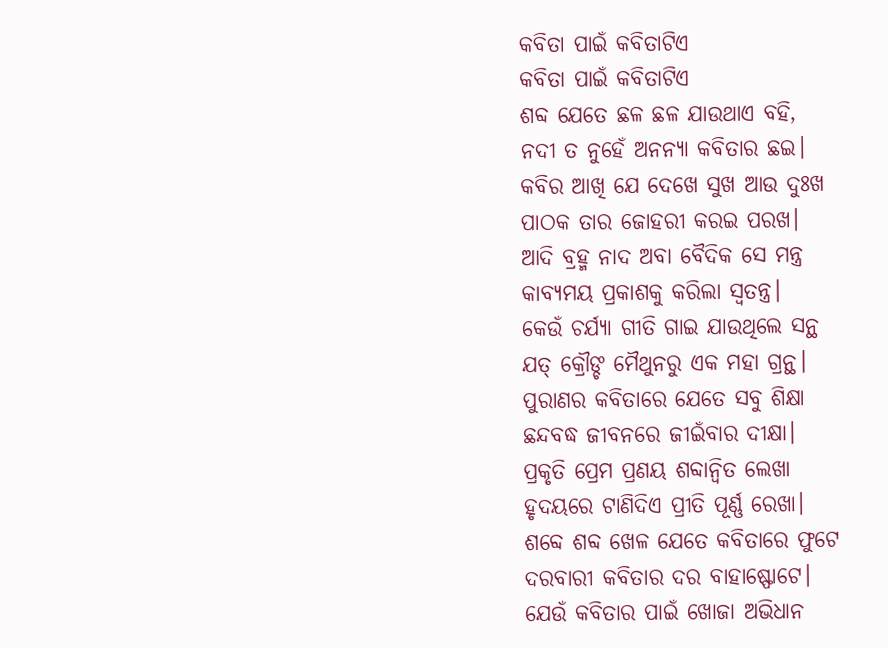କବିତା ପାଇଁ କବିତାଟିଏ
କବିତା ପାଇଁ କବିତାଟିଏ
ଶବ୍ଦ ଯେତେ ଛଳ ଛଳ ଯାଉଥାଏ ବହି,
ନଦୀ ତ ନୁହେଁ ଅନନ୍ୟା କବିତାର ଛଇ।
କବିର ଆଖି ଯେ ଦେଖେ ସୁଖ ଆଉ ଦୁଃଖ
ପାଠକ ତାର ଜୋହରୀ କରଇ ପରଖ।
ଆଦି ବ୍ରହ୍ମ ନାଦ ଅବା ବୈଦିକ ସେ ମନ୍ତ୍ର
କାବ୍ୟମୟ ପ୍ରକାଶକୁ କରିଲା ସ୍ବତନ୍ତ୍ର।
କେଉଁ ଚର୍ଯ୍ୟା ଗୀତି ଗାଇ ଯାଉଥିଲେ ସନ୍ଥ
ଯତ୍ କ୍ରୌଙ୍ଚ ମୈଥୁନରୁ ଏକ ମହା ଗ୍ରନ୍ଥ।
ପୁରାଣର କବିତାରେ ଯେତେ ସବୁ ଶିକ୍ଷା
ଛନ୍ଦବଦ୍ଧ ଜୀବନରେ ଜୀଇଁବାର ଦୀକ୍ଷା।
ପ୍ରକୃତି ପ୍ରେମ ପ୍ରଣୟ ଶବ୍ଦାନ୍ବିତ ଲେଖା
ହୃଦୟରେ ଟାଣିଦିଏ ପ୍ରୀତି ପୂର୍ଣ୍ଣ ରେଖା।
ଶବ୍ଦେ ଶବ୍ଦ ଖେଳ ଯେତେ କବିତାରେ ଫୁଟେ
ଦରବାରୀ କବିତାର ଦର ବାହାଷ୍ଫୋଟେ।
ଯେଉଁ କବିତାର ପାଇଁ ଖୋଜା ଅଭିଧାନ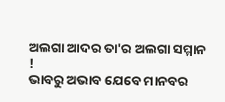ଅଲଗା ଆଦର ତା'ର ଅଲଗା ସମ୍ମାନ !
ଭାବରୁ ଅଭାବ ଯେବେ ମାନବର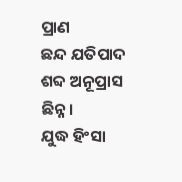ପ୍ରାଣ
ଛନ୍ଦ ଯତିପାଦ ଶବ୍ଦ ଅନୂପ୍ରାସ ଛିନ୍ନ।
ଯୁଦ୍ଧ ହିଂସା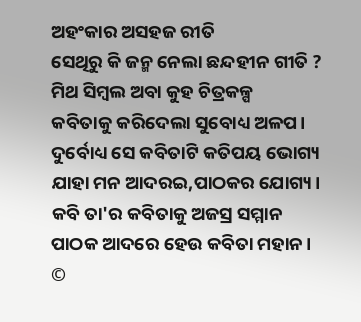ଅହଂକାର ଅସହଜ ରୀତି
ସେଥିରୁ କି ଜନ୍ମ ନେଲା ଛନ୍ଦହୀନ ଗୀତି ?
ମିଥ ସିମ୍ବଲ ଅବା କୁହ ଚିତ୍ରକଳ୍ପ
କବିତାକୁ କରିଦେଲା ସୁବୋଧ୍ୟ ଅଳପ।
ଦୁର୍ବୋଧ୍ୟ ସେ କବିତାଟି କତିପୟ ଭୋଗ୍ୟ
ଯାହା ମନ ଆଦରଇ,ପାଠକର ଯୋଗ୍ୟ।
କବି ତା'ର କବିତାକୁ ଅଜସ୍ର ସମ୍ମାନ
ପାଠକ ଆଦରେ ହେଉ କବିତା ମହାନ।
©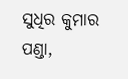ସୁଧିର କୁମାର ପଣ୍ଡା,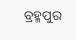ବ୍ରହ୍ମପୁର